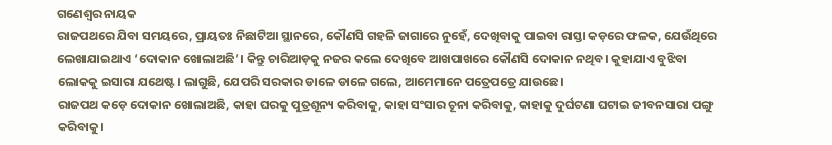ଗଣେଶ୍ୱର ନାୟକ
ରାଜପଥରେ ଯିବା ସମୟରେ, ପ୍ରାୟତଃ ନିଛାଟିଆ ସ୍ଥାନରେ, କୌଣସି ଗହଳି ଜାଗାରେ ନୁହେଁ, ଦେଖିବାକୁ ପାଇବା ରାସ୍ତା କଡ଼ରେ ଫଳକ, ଯେଉଁଥିରେ ଲେଖାଯାଇଥାଏ ‘ଦୋକାନ ଖୋଲାଅଛି’। କିନ୍ତୁ ଚାରିଆଡ଼କୁ ନଜର କଲେ ଦେଖିବେ ଆଖପାଖରେ କୌଣସି ଦୋକାନ ନଥିବ। କୁହାଯାଏ ବୁଝିବା ଲୋକକୁ ଇସାରା ଯଥେଷ୍ଟ। ଲାଗୁଛି, ଯେପରି ସରକାର ଡାଳେ ଡାଳେ ଗଲେ, ଆମେମାନେ ପତ୍ରେପତ୍ରେ ଯାଉଛେ।
ରାଜପଥ କଡ଼େ ଦୋକାନ ଖୋଲାଅଛି, କାହା ଘରକୁ ପୁତ୍ରଶୂନ୍ୟ କରିବାକୁ, କାହା ସଂସାର ଚୂନା କରିବାକୁ, କାହାକୁ ଦୁର୍ଘଟଣା ଘଟାଇ ଜୀବନସାରା ପଙ୍ଗୁ କରିବାକୁ।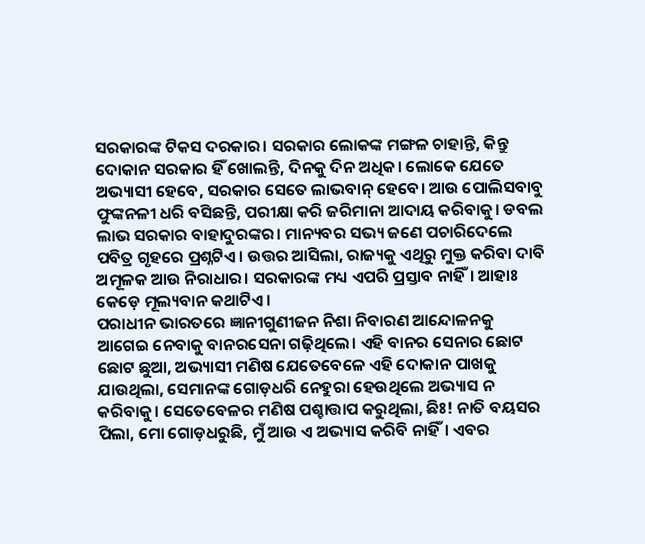ସରକାରଙ୍କ ଟିକସ ଦରକାର। ସରକାର ଲୋକଙ୍କ ମଙ୍ଗଳ ଚାହାନ୍ତି, କିନ୍ତୁ ଦୋକାନ ସରକାର ହିଁ ଖୋଲନ୍ତି, ଦିନକୁ ଦିନ ଅଧିକ। ଲୋକେ ଯେତେ ଅଭ୍ୟାସୀ ହେବେ, ସରକାର ସେତେ ଲାଭବାନ୍ ହେବେ। ଆଉ ପୋଲିସବାବୁ ଫୁଙ୍କନଳୀ ଧରି ବସିଛନ୍ତି, ପରୀକ୍ଷା କରି ଜରିମାନା ଆଦାୟ କରିବାକୁ। ଡବଲ ଲାଭ ସରକାର ବାହାଦୁରଙ୍କର। ମାନ୍ୟବର ସଭ୍ୟ ଜଣେ ପଚାରିଦେଲେ ପବିତ୍ର ଗୃହରେ ପ୍ରଶ୍ନଟିଏ। ଉତ୍ତର ଆସିଲା, ରାଜ୍ୟକୁ ଏଥିରୁ ମୁକ୍ତ କରିବା ଦାବି ଅମୂଳକ ଆଉ ନିରାଧାର। ସରକାରଙ୍କ ମଧ୍ୟ ଏପରି ପ୍ରସ୍ତାବ ନାହିଁ। ଆହାଃ କେଡ଼େ ମୂଲ୍ୟବାନ କଥାଟିଏ।
ପରାଧୀନ ଭାରତରେ ଜ୍ଞାନୀଗୁଣୀଜନ ନିଶା ନିବାରଣ ଆନ୍ଦୋଳନକୁ ଆଗେଇ ନେବାକୁ ବାନରସେନା ଗଢ଼ିଥିଲେ। ଏହି ବାନର ସେନାର ଛୋଟ ଛୋଟ ଛୁଆ, ଅଭ୍ୟାସୀ ମଣିଷ ଯେତେବେଳେ ଏହି ଦୋକାନ ପାଖକୁ ଯାଉଥିଲା, ସେମାନଙ୍କ ଗୋଡ଼ଧରି ନେହୁରା ହେଉଥିଲେ ଅଭ୍ୟାସ ନ କରିବାକୁ। ସେତେବେଳର ମଣିଷ ପଶ୍ଚାତ୍ତାପ କରୁଥିଲା, ଛିଃ! ନାତି ବୟସର ପିଲା, ମୋ ଗୋଡ଼ଧରୁଛି, ମୁଁ ଆଉ ଏ ଅଭ୍ୟାସ କରିବି ନାହିଁ। ଏବର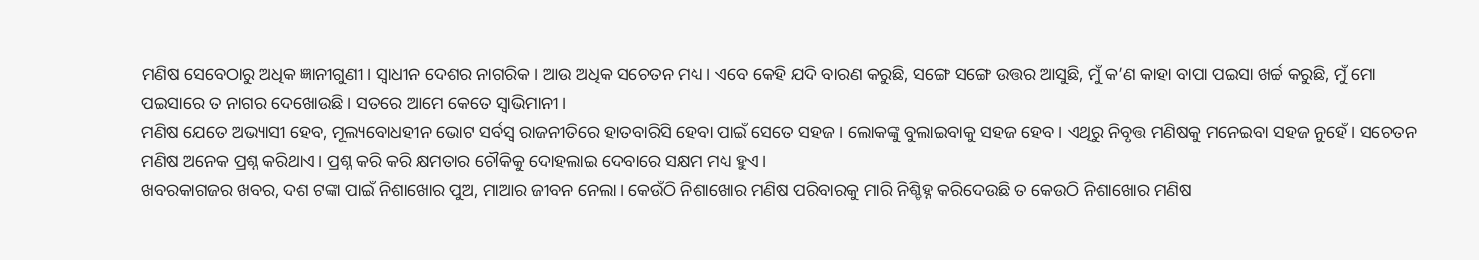ମଣିଷ ସେବେଠାରୁ ଅଧିକ ଜ୍ଞାନୀଗୁଣୀ। ସ୍ବାଧୀନ ଦେଶର ନାଗରିକ। ଆଉ ଅଧିକ ସଚେତନ ମଧ୍ୟ। ଏବେ କେହି ଯଦି ବାରଣ କରୁଛି, ସଙ୍ଗେ ସଙ୍ଗେ ଉତ୍ତର ଆସୁଛି, ମୁଁ କ’ଣ କାହା ବାପା ପଇସା ଖର୍ଚ୍ଚ କରୁଛି, ମୁଁ ମୋ ପଇସାରେ ତ ନାଗର ଦେଖୋଉଛି। ସତରେ ଆମେ କେତେ ସ୍ବାଭିମାନୀ।
ମଣିଷ ଯେତେ ଅଭ୍ୟାସୀ ହେବ, ମୂଲ୍ୟବୋଧହୀନ ଭୋଟ ସର୍ବସ୍ବ ରାଜନୀତିରେ ହାତବାରିସି ହେବା ପାଇଁ ସେତେ ସହଜ। ଲୋକଙ୍କୁ ବୁଲାଇବାକୁ ସହଜ ହେବ। ଏଥିରୁ ନିବୃତ୍ତ ମଣିଷକୁ ମନେଇବା ସହଜ ନୁହେଁ। ସଚେତନ ମଣିଷ ଅନେକ ପ୍ରଶ୍ନ କରିଥାଏ। ପ୍ରଶ୍ନ କରି କରି କ୍ଷମତାର ଚୌକିକୁ ଦୋହଲାଇ ଦେବାରେ ସକ୍ଷମ ମଧ୍ୟ ହୁଏ।
ଖବରକାଗଜର ଖବର, ଦଶ ଟଙ୍କା ପାଇଁ ନିଶାଖୋର ପୁଅ, ମାଆର ଜୀବନ ନେଲା। କେଉଁଠି ନିଶାଖୋର ମଣିଷ ପରିବାରକୁ ମାରି ନିଶ୍ଚିହ୍ନ କରିଦେଉଛି ତ କେଉଠି ନିଶାଖୋର ମଣିଷ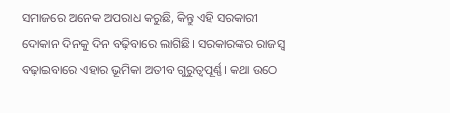ସମାଜରେ ଅନେକ ଅପରାଧ କରୁଛି, କିନ୍ତୁ ଏହି ସରକାରୀ ଦୋକାନ ଦିନକୁ ଦିନ ବଢ଼ିବାରେ ଲାଗିଛି। ସରକାରଙ୍କର ରାଜସ୍ବ ବଢ଼ାଇବାରେ ଏହାର ଭୂମିକା ଅତୀବ ଗୁରୁତ୍ୱପୂର୍ଣ୍ଣ। କଥା ଉଠେ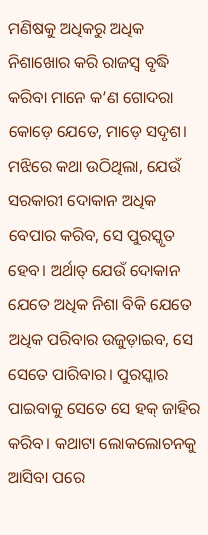ମଣିଷକୁ ଅଧିକରୁ ଅଧିକ ନିଶାଖୋର କରି ରାଜସ୍ବ ବୃଦ୍ଧି କରିବା ମାନେ କ’ଣ ଗୋଦରା କୋଡ଼େ ଯେତେ, ମାଡ଼େ ସଦୃଶ। ମଝିରେ କଥା ଉଠିଥିଲା, ଯେଉଁ ସରକାରୀ ଦୋକାନ ଅଧିକ ବେପାର କରିବ, ସେ ପୁରସ୍କୃତ ହେବ। ଅର୍ଥାତ୍ ଯେଉଁ ଦୋକାନ ଯେତେ ଅଧିକ ନିଶା ବିକି ଯେତେ ଅଧିକ ପରିବାର ଉଜୁଡ଼ାଇବ, ସେ ସେତେ ପାରିବାର। ପୁରସ୍କାର ପାଇବାକୁ ସେତେ ସେ ହକ୍ ଜାହିର କରିବ। କଥାଟା ଲୋକଲୋଚନକୁ ଆସିବା ପରେ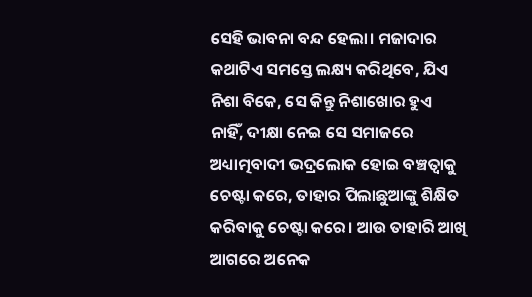ସେହି ଭାବନା ବନ୍ଦ ହେଲା। ମଜାଦାର କଥାଟିଏ ସମସ୍ତେ ଲକ୍ଷ୍ୟ କରିଥିବେ, ଯିଏ ନିଶା ବିକେ, ସେ କିନ୍ତୁ ନିଶାଖୋର ହୁଏ ନାହିଁ, ଦୀକ୍ଷା ନେଇ ସେ ସମାଜରେ ଅଧ୍ୟାତ୍ମବାଦୀ ଭଦ୍ରଲୋକ ହୋଇ ବଞ୍ଚତ୍ବାକୁ ଚେଷ୍ଟା କରେ, ତାହାର ପିଲାଛୁଆଙ୍କୁ ଶିକ୍ଷିତ କରିବାକୁ ଚେଷ୍ଟା କରେ। ଆଉ ତାହାରି ଆଖି ଆଗରେ ଅନେକ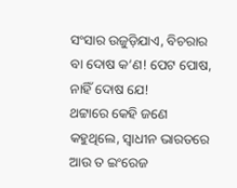ସଂସାର ଉଜୁଡ଼ିଯାଏ, ବିଚରାର ବା ଦୋଷ କ’ଣ! ପେଟ ପୋଷ, ନାହିଁ ଦୋଷ ଯେ!
ଥଟ୍ଟାରେ କେହି ଜଣେ କହୁଥିଲେ, ସ୍ବାଧୀନ ଭାରତରେ ଆଉ ତ ଇଂରେଜ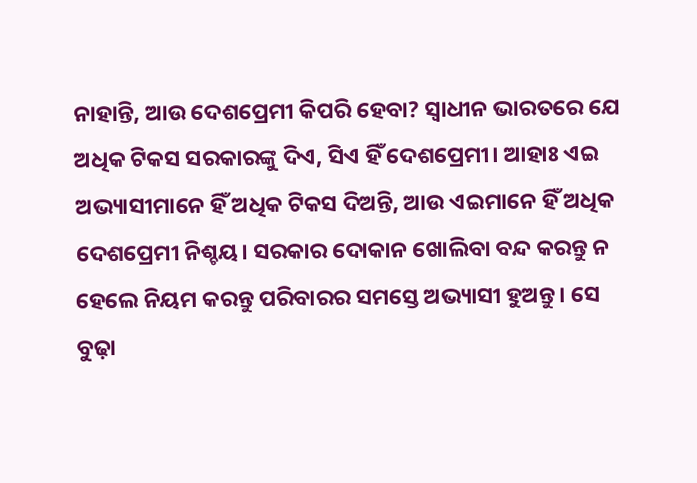ନାହାନ୍ତି, ଆଉ ଦେଶପ୍ରେମୀ କିପରି ହେବା? ସ୍ବାଧୀନ ଭାରତରେ ଯେ ଅଧିକ ଟିକସ ସରକାରଙ୍କୁ ଦିଏ, ସିଏ ହିଁ ଦେଶପ୍ରେମୀ। ଆହାଃ ଏଇ ଅଭ୍ୟାସୀମାନେ ହିଁ ଅଧିକ ଟିକସ ଦିଅନ୍ତି, ଆଉ ଏଇମାନେ ହିଁ ଅଧିକ ଦେଶପ୍ରେମୀ ନିଶ୍ଚୟ। ସରକାର ଦୋକାନ ଖୋଲିବା ବନ୍ଦ କରନ୍ତୁ ନ ହେଲେ ନିୟମ କରନ୍ତୁ ପରିବାରର ସମସ୍ତେ ଅଭ୍ୟାସୀ ହୁଅନ୍ତୁ। ସେ ବୁଢ଼ା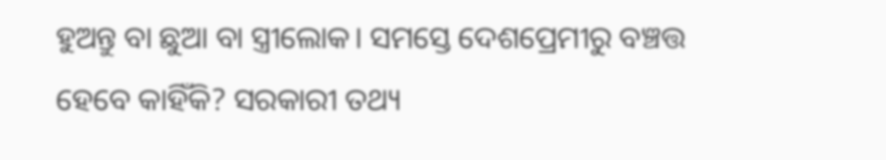ହୁଅନ୍ତୁ ବା ଛୁଆ ବା ସ୍ତ୍ରୀଲୋକ। ସମସ୍ତେ ଦେଶପ୍ରେମୀରୁ ବଞ୍ଚତ୍ତ ହେବେ କାହିଁକି? ସରକାରୀ ତଥ୍ୟ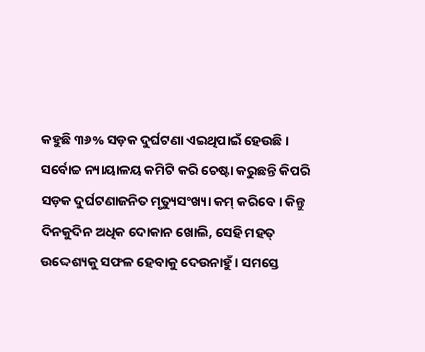କହୁଛି ୩୬% ସଡ଼କ ଦୁର୍ଘଟଣା ଏଇଥିପାଇଁ ହେଉଛି। ସର୍ବୋଚ୍ଚ ନ୍ୟାୟାଳୟ କମିଟି କରି ଚେଷ୍ଟା କରୁଛନ୍ତି କିପରି ସଡ଼କ ଦୁର୍ଘଟଣାଜନିତ ମୃତ୍ୟୁସଂଖ୍ୟା କମ୍ କରିବେ। କିନ୍ତୁ ଦିନକୁଦିନ ଅଧିକ ଦୋକାନ ଖୋଲି, ସେହି ମହତ୍ ଉଦ୍ଦେଶ୍ୟକୁ ସଫଳ ହେବାକୁ ଦେଉନାହୁଁ। ସମସ୍ତେ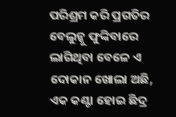ପରିଶ୍ରମ କରି ପ୍ରଗତିର ବେଲୁନ୍କୁ ଫୁଙ୍କିବାରେ ଲାଗିଥିବା ବେଳେ ଏ ଦୋକାନ ଖୋଲା ଅଛି, ଏକ କଣ୍ଟା ହୋଇ ଛିଦ୍ର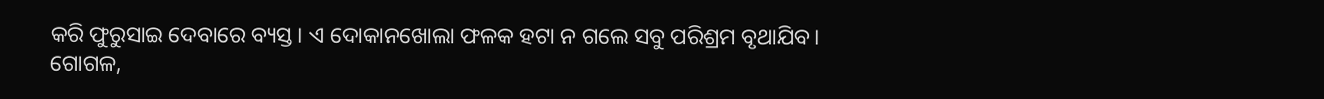କରି ଫୁରୁସାଇ ଦେବାରେ ବ୍ୟସ୍ତ। ଏ ଦୋକାନଖୋଲା ଫଳକ ହଟା ନ ଗଲେ ସବୁ ପରିଶ୍ରମ ବୃଥାଯିବ।
ଗୋଗଳ,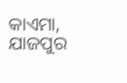କାଏମା, ଯାଜପୁର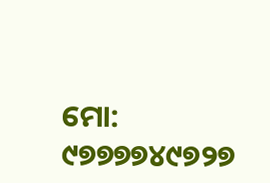ମୋ: ୯୭୭୭୭୪୯୭୨୭